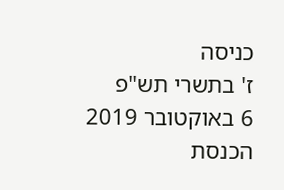כניסה
ז' בתשרי תש"פ
6 באוקטובר 2019
הכנסת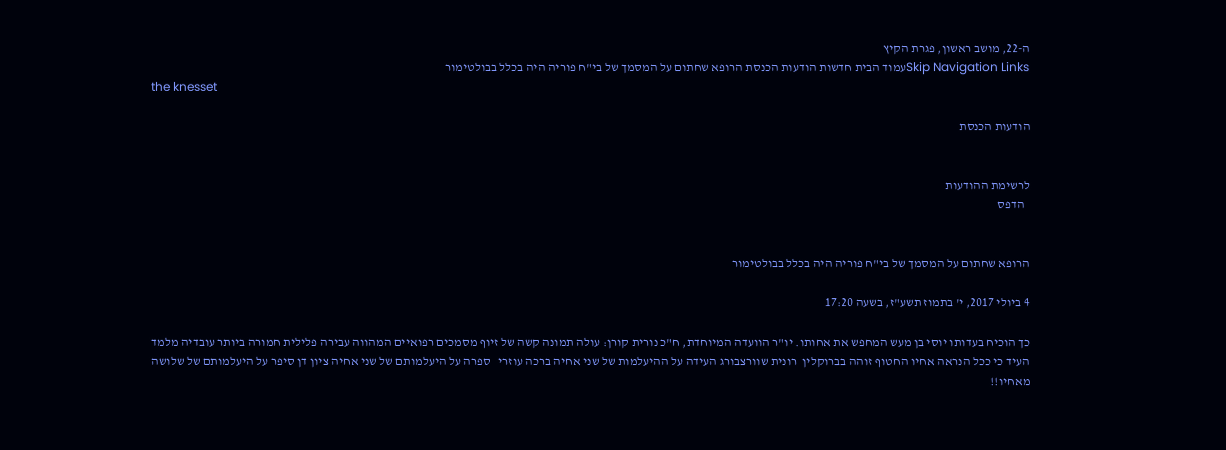ה-22, מושב ראשון, פגרת הקיץ
Skip Navigation Linksעמוד הבית חדשות הודעות הכנסת הרופא שחתום על המסמך של בי"ח פוריה היה בכלל בבולטימור
the knesset

הודעות הכנסת


לרשימת ההודעות
  הדפס


הרופא שחתום על המסמך של בי"ח פוריה היה בכלל בבולטימור

4 ביולי 2017, י' בתמוז תשע"ז, בשעה 17:20

כך הוכיח בעדותו יוסי בן מעש המחפש את אחותו. יו"ר הוועדה המיוחדת, ח"כ נורית קורן: עולה תמונה קשה של זיוף מסמכים רפואיים המהווה עבירה פלילית חמורה ביותר עובדיה מלמד העיד כי ככל הנראה אחיו החטוף זוהה בברוקלין  רונית שוורצבורג העידה על ההיעלמות של שני אחיה ברכה עוזרי   ספרה על היעלמותם של שני אחיה ציון דן סיפר על היעלמותם של שלושה מאחיו!!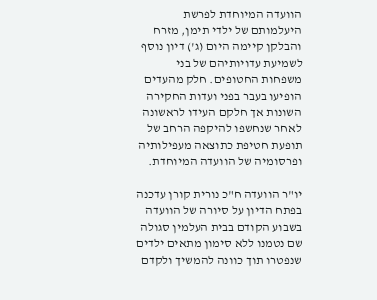הוועדה המיוחדת לפרשת היעלמותם של ילדי תימן, מזרח והבלקן קיימה היום (ג') דיון נוסף לשמיעת עדויותיהם של בני  משפחות החטופים. חלק מהעדים הופיעו בעבר בפני ועדות החקירה השונות אך חלקם העידו לראשונה לאחר שנחשפו להיקפה הרחב של תופעת חטיפת כתוצאה מעפילותיה ופרסומיה של הוועדה המיוחדת.

יו"ר הוועדה ח"כ נורית קורן עדכנה בפתח הדיון על סיורה של הוועדה בשבוע הקודם בבית העלמין סגולה שם נטמנו ללא סימון מתאים ילדים שנפטרו תוך כוונה להמשיך ולקדם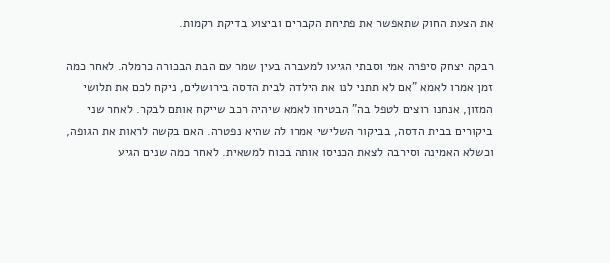את הצעת החוק שתאפשר את פתיחת הקברים וביצוע בדיקת רקמות.

רבקה יצחק סיפרה אמי וסבתי הגיעו למעברה בעין שמר עם הבת הבכורה כרמלה. לאחר כמה זמן אמרו לאמא "אם לא תתני לנו את הילדה לבית הדסה בירושלים, ניקח לכם את תלושי המזון, אנחנו רוצים לטפל בה" הבטיחו לאמא שיהיה רכב שייקח אותם לבקר. לאחר שני ביקורים בבית הדסה, בביקור השלישי אמרו לה שהיא נפטרה. האם בקשה לראות את הגופה, וכשלא האמינה וסירבה לצאת הכניסו אותה בכוח למשאית. לאחר כמה שנים הגיע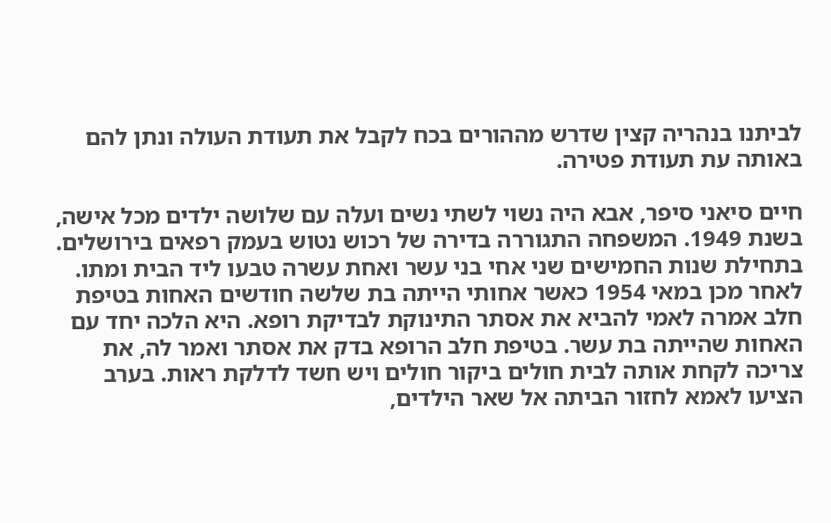לביתנו בנהריה קצין שדרש מההורים בכח לקבל את תעודת העולה ונתן להם באותה עת תעודת פטירה.

חיים סיאני סיפר, אבא היה נשוי לשתי נשים ועלה עם שלושה ילדים מכל אישה, בשנת 1949. המשפחה התגוררה בדירה של רכוש נטוש בעמק רפאים בירושלים. בתחילת שנות החמישים שני אחי בני עשר ואחת עשרה טבעו ליד הבית ומתו. לאחר מכן במאי 1954 כאשר אחותי הייתה בת שלשה חודשים האחות בטיפת חלב אמרה לאמי להביא את אסתר התינוקת לבדיקת רופא. היא הלכה יחד עם האחות שהייתה בת עשר. בטיפת חלב הרופא בדק את אסתר ואמר לה, את צריכה לקחת אותה לבית חולים ביקור חולים ויש חשד לדלקת ראות. בערב הציעו לאמא לחזור הביתה אל שאר הילדים,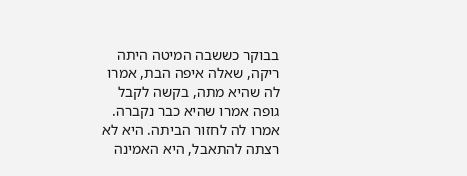בבוקר כששבה המיטה היתה ריקה, שאלה איפה הבת, אמרו לה שהיא מתה, בקשה לקבל גופה אמרו שהיא כבר נקברה. אמרו לה לחזור הביתה. היא לא רצתה להתאבל, היא האמינה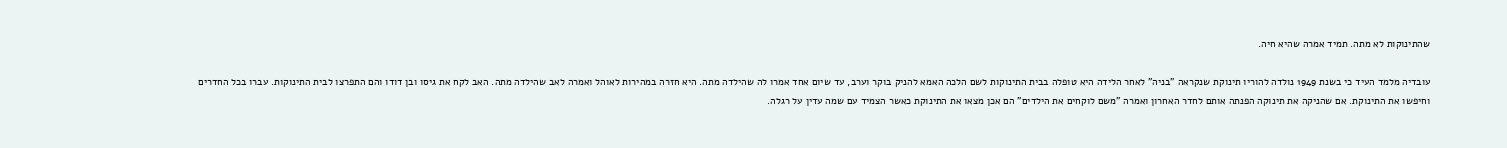שהתינוקות לא מתה. תמיד אמרה שהיא חיה.

עובדיה מלמד העיד כי בשנת 1949 נולדה להוריו תינוקת שנקראה "בניה" לאחר הלידה היא טופלה בבית התינוקות לשם הלכה האמא להניק בוקר וערב, עד שיום אחד אמרו לה שהילדה מתה. היא חזרה במהירות לאוהל ואמרה לאב שהילדה מתה. האב לקח את גיסו ובן דודו והם התפרצו לבית התינוקות. עברו בכל החדרים וחיפשו את התינוקת. אם שהניקה את תינוקה הפנתה אותם לחדר האחרון ואמרה "משם לוקחים את הילדים" הם אכן מצאו את התינוקת כאשר הצמיד עם שמה עדין על רגלה.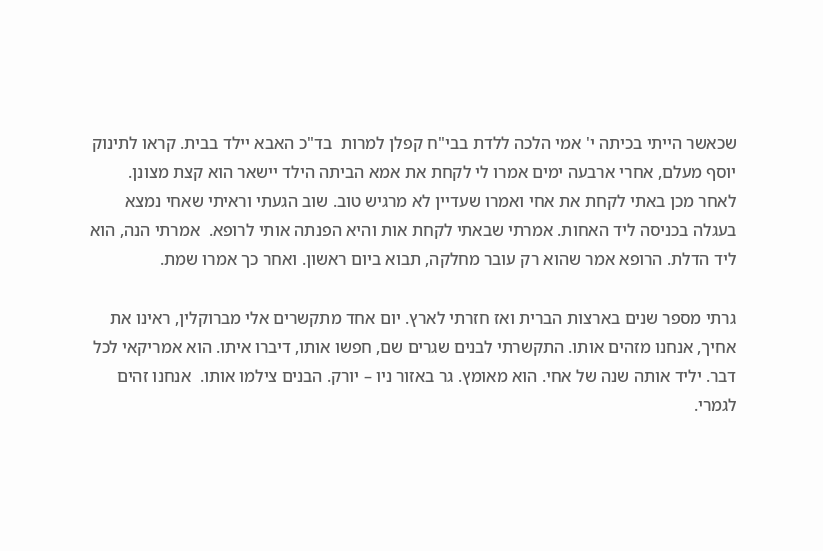שכאשר הייתי בכיתה י' אמי הלכה ללדת בבי"ח קפלן למרות  בד"כ האבא יילד בבית. קראו לתינוק יוסף מעלם, אחרי ארבעה ימים אמרו לי לקחת את אמא הביתה הילד יישאר הוא קצת מצונן. לאחר מכן באתי לקחת את אחי ואמרו שעדיין לא מרגיש טוב. שוב הגעתי וראיתי שאחי נמצא בעגלה בכניסה ליד האחות. אמרתי שבאתי לקחת אות והיא הפנתה אותי לרופא.  אמרתי הנה, הוא ליד הדלת. הרופא אמר שהוא רק עובר מחלקה, תבוא ביום ראשון. ואחר כך אמרו שמת.

גרתי מספר שנים בארצות הברית ואז חזרתי לארץ. יום אחד מתקשרים אלי מברוקלין, ראינו את אחיך, אנחנו מזהים אותו. התקשרתי לבנים שגרים שם, חפשו אותו, דיברו איתו. הוא אמריקאי לכל דבר. יליד אותה שנה של אחי. הוא מאומץ. גר באזור ניו – יורק. הבנים צילמו אותו.  אנחנו זהים לגמרי.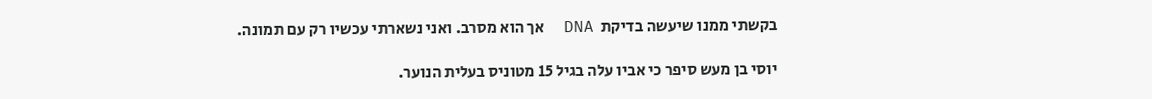בקשתי ממנו שיעשה בדיקת  DNA  אך הוא מסרב. ואני נשארתי עכשיו רק עם תמונה.

יוסי בן מעש סיפר כי אביו עלה בגיל 15 מטוניס בעלית הנוער.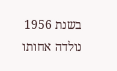בשנת 1956 נולדה אחותו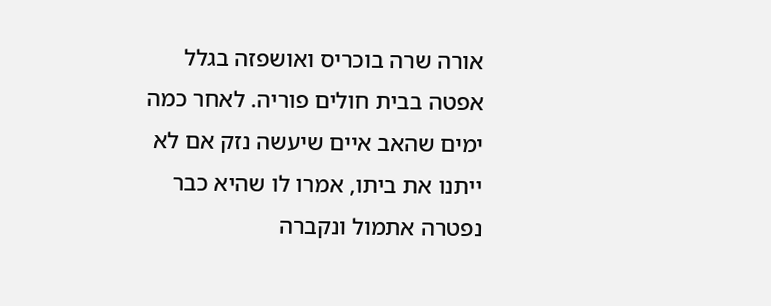אורה שרה בוכריס ואושפזה בגלל אפטה בבית חולים פוריה. לאחר כמה ימים שהאב איים שיעשה נזק אם לא ייתנו את ביתו, אמרו לו שהיא כבר נפטרה אתמול ונקברה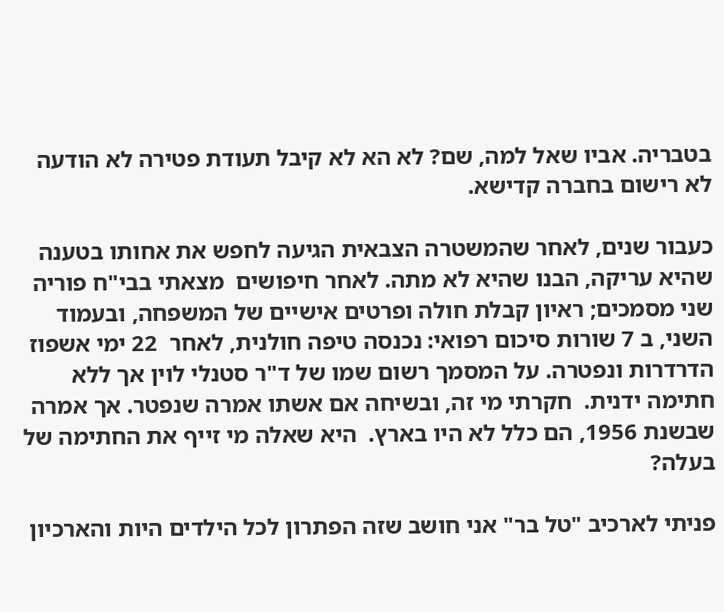בטבריה. אביו שאל למה, שם? לא הא לא קיבל תעודת פטירה לא הודעה לא רישום בחברה קדישא.

כעבור שנים, לאחר שהמשטרה הצבאית הגיעה לחפש את אחותו בטענה שהיא עריקה, הבנו שהיא לא מתה. לאחר חיפושים  מצאתי בבי"ח פוריה שני מסמכים; ראיון קבלת חולה ופרטים אישיים של המשפחה, ובעמוד השני, ב 7 שורות סיכום רפואי: נכנסה טיפה חולנית, לאחר  22 ימי אשפוז הדרדרות ונפטרה. על המסמך רשום שמו של ד"ר סטנלי לוין אך ללא חתימה ידנית.  חקרתי מי זה, ובשיחה אם אשתו אמרה שנפטר. אך אמרה שבשנת 1956, הם כלל לא היו בארץ.  היא שאלה מי זייף את החתימה של בעלה?

פניתי לארכיב "טל בר" אני חושב שזה הפתרון לכל הילדים היות והארכיון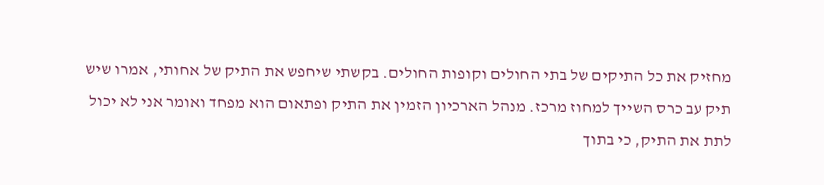מחזיק את כל התיקים של בתי החולים וקופות החולים. בקשתי שיחפש את התיק של אחותי, אמרו שיש תיק עב כרס השייך למחוז מרכז. מנהל הארכיון הזמין את התיק ופתאום הוא מפחד ואומר אני לא יכול לתת את התיק, כי בתוך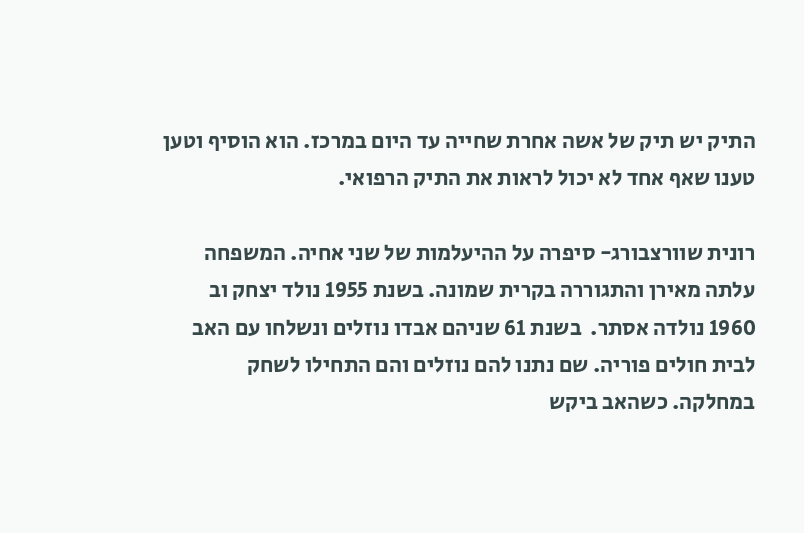התיק יש תיק של אשה אחרת שחייה עד היום במרכז. הוא הוסיף וטען טענו שאף אחד לא יכול לראות את התיק הרפואי.

רונית שוורצבורג- סיפרה על ההיעלמות של שני אחיה. המשפחה עלתה מאירן והתגוררה בקרית שמונה. בשנת 1955 נולד יצחק וב 1960 נולדה אסתר.  בשנת 61 שניהם אבדו נוזלים ונשלחו עם האב לבית חולים פוריה. שם נתנו להם נוזלים והם התחילו לשחק במחלקה. כשהאב ביקש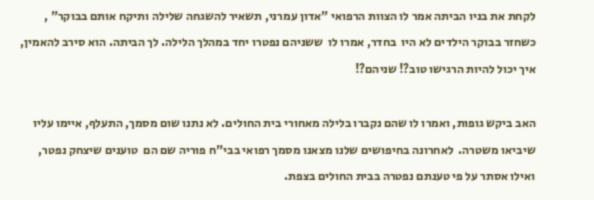לקחת את בניו הביתה אמר לו הצוות הרפואי "אדון עמרני, תשאיר להשגחה שלילה ותיקח אותם בבוקר" , כשחזר בבוקר הילדים לא היו  בחדר, אמרו לו  ששניהם נפטרו יחד במהלך הלילה. לך הביתה. הוא סירב להאמין, איך יכול להיות הרגישו טוב?! שניהם?!

האב ביקש גופות, ואמרו לו שהם נקברו בלילה מאחורי בית החולים. לא נתנו שום מסמך, התעלף, איימו עליו שיביאו משטרה.  לאחרונה בחיפושים שלנו מצאנו מסמך רפואי בבי"ח פוריה שם הם  טוענים שיצחק נפטר, ואילו אסתר על פי טענתם נפטרה בבית החולים בצפת.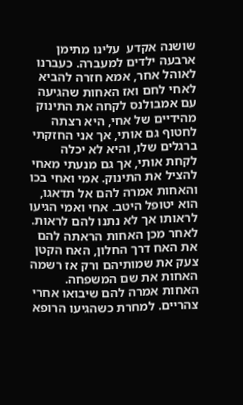שושנה אקדע  עלינו מתימן ארבעה ילדים למעברה. כעברנו לאוהל אחר, אמא חזרה להביא לאחי לחם ואז האחות שהגיעה עם אמבולנס לקחה את התינוק מהידיים של אחי, היא רצתה לחטוף גם אותי, אך אני החזקתי ברגלים שלו, והיא לא יכלה לקחת אותי, אך גם מנעתי מאחי להציל את התינוק. אמי ואחי בכו והאחות אמרה להם אל תדאגו, הוא יטופל היטב. אחי ואמי הגיעו לראותו אך לא נתנו להם לראות. לאחר מכן האחות הראתה להם את האח דרך החלון, האח הקטן צעק את שמותיהם ורק אז רשמה האחות את שם המשפחה. האחות אמרה להם שיבואו אחרי צהריים. למחרת כשהגיעו הרופא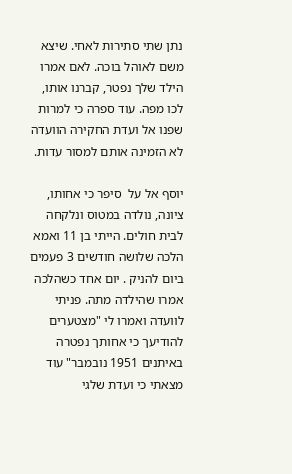נתן שתי סתירות לאחי. שיצא משם לאוהל בוכה. לאם אמרו הילד שלך נפטר, קברנו אותו, לכו מפה. עוד ספרה כי למרות שפנו אל ועדת החקירה הוועדה לא הזמינה אותם למסור עדות.

יוסף אל על  סיפר כי אחותו, ציונה, נולדה במטוס ונלקחה לבית חולים. הייתי בן 11 ואמא הלכה שלושה חודשים 3 פעמים ביום להניק . יום אחד כשהלכה אמרו שהילדה מתה. פניתי לוועדה ואמרו לי "מצטערים להודיעך כי אחותך נפטרה באיתנים 1951 נובמבר" עוד מצאתי כי ועדת שלגי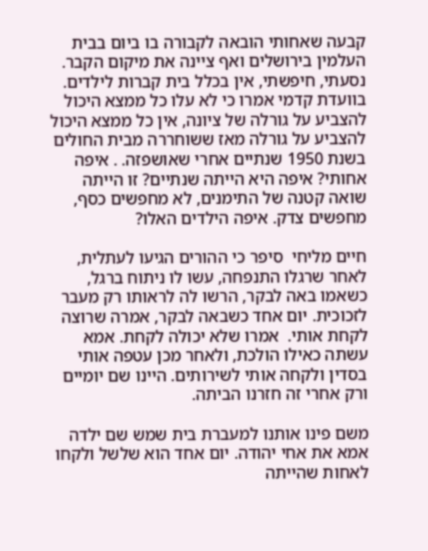קבעה שאחותי הובאה לקבורה בו ביום בבית העלמין בירושלים ואף ציינה את מיקום הקבר. נסעתי, חיפשתי, אין בכלל בית קברות לילדים. בוועדת קדמי אמרו כי לא עלו כל ממצא היכול להצביע על גורלה של ציונה, אין כל ממצא היכול להצביע על גורלה מאז ששוחררה מבית החולים בשנת 1950 שנתיים אחרי שאושפזה. . איפה אחותי? איפה היא הייתה שנתיים? זו הייתה שואה קטנה של התימנים, לא מחפשים כסף, מחפשים צדק. איפה הילדים האלו?

חיים מליחי  סיפר כי ההורים הגיעו לעתלית, לאחר שרגלו התנפחה, עשו לו ניתוח ברגל, כשאמו באה לבקר, הרשו לה לראותו רק מעבר לזכוכית. יום אחד כשבאה לבקר, אמרה שרוצה לקחת אותי.  אמרו שלא יכולה לקחת. אמא עשתה כאילו הולכת, ולאחר מכן עטפה אותי בסדין ולקחה אותי לשירותים. היינו שם יומיים ורק אחרי זה חזרנו הביתה.

משם פינו אותנו למעברת בית שמש שם ילדה אמא את אחי יהודה. יום אחד הוא שלשל ולקחו לאחות שהייתה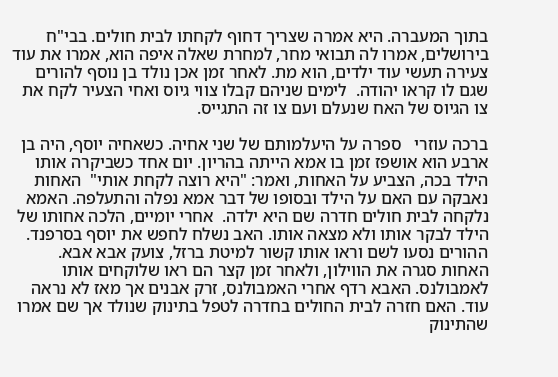בתוך המעברה. היא אמרה שצריך דחוף לקחתו לבית חולים. בבי"ח בירושלים, אמרו לה תבואי מחר, למחרת שאלה איפה הוא, אמרו את עוד צעירה תעשי עוד ילדים, הוא מת. לאחר זמן אכן נולד בן נוסף להורים שגם לו קראו יהודה.  לימים שניהם קבלו צווי גיוס ואחי הצעיר לקח את צו הגיוס של האח שנעלם ועם צו זה התגייס.

ברכה עוזרי   ספרה על היעלמותם של שני אחיה. כשאחיה יוסף, היה בן ארבע הוא אושפז זמן בו אמא הייתה בהריון. יום אחד כשביקרה אותו הילד בכה, הצביע על האחות, ואמר: "היא רוצה לקחת אותי"  האחות נאבקה עם האם על הילד ובסופו של דבר אמא נפלה והתעלפה. האמא נלקחה לבית חולים חדרה שם היא ילדה.  אחרי יומיים, הלכה אחותו של הילד לבקר אותו ולא מצאה אותו. האב נשלח לחפש את יוסף בסרפנד. ההורים נסעו לשם וראו אותו קשור למיטת ברזל, צועק אבא אבא. האחות סגרה את הווילון, ולאחר זמן קצר הם ראו שלוקחים אותו לאמבולנס. האבא רדף אחרי האמבולנס, זרק אבנים אך מאז לא נראה עוד. האם חזרה לבית החולים בחדרה לטפל בתינוק שנולד אך שם אמרו שהתינוק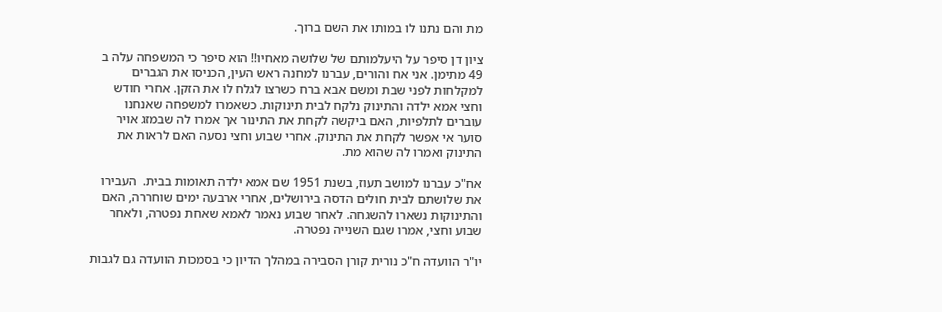מת והם נתנו לו במותו את השם ברוך.

ציון דן סיפר על היעלמותם של שלושה מאחיו!! הוא סיפר כי המשפחה עלה ב 49 מתימן. אני אח והורים, עברנו למחנה ראש העין, הכניסו את הגברים למקלחות לפני שבת ומשם אבא ברח כשרצו לגלח לו את הזקן. אחרי חודש וחצי אמא ילדה והתינוק נלקח לבית תינוקות. כשאמרו למשפחה שאנחנו עוברים לתלפיות, האם ביקשה לקחת את התינור אך אמרו לה שבמזג אויר סוער אי אפשר לקחת את התינוק. אחרי שבוע וחצי נסעה האם לראות את התינוק ואמרו לה שהוא מת.

אח"כ עברנו למושב תעוז, בשנת 1951 שם אמא ילדה תאומות בבית.  העבירו את שלושתם לבית חולים הדסה בירושלים, אחרי ארבעה ימים שוחררה, האם  והתינוקות נשארו להשגחה. לאחר שבוע נאמר לאמא שאחת נפטרה, ולאחר שבוע וחצי, אמרו שגם השנייה נפטרה.

יו"ר הוועדה ח"כ נורית קורן הסבירה במהלך הדיון כי בסמכות הוועדה גם לגבות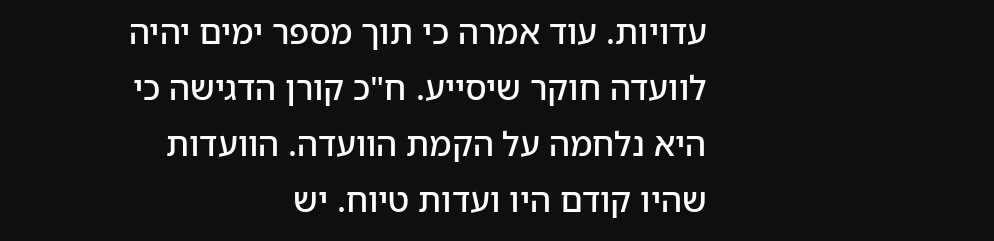עדויות. עוד אמרה כי תוך מספר ימים יהיה לוועדה חוקר שיסייע. ח"כ קורן הדגישה כי היא נלחמה על הקמת הוועדה. הוועדות שהיו קודם היו ועדות טיוח. יש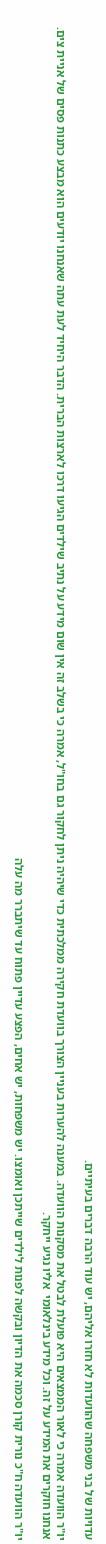עדויות של בני משפחה שהוועדות לא חזרו אליהם, יש עוד הרבה דברים בעיתיים.

יו"ר הוועדה אמרה כי לאור הממצאים היא פועלת לבטל את מסקנות הוועדה. במענה להערות בעניין הצורך בוועדת חקירה ממלכתית כדי שיהיה ניתן לחקור גם בחו"ל, אמרה כי בשלב זה אין שום מידע על נתיב שילדים הגיעו דרכו לארצות הברית. הדבר היחיד לעת עתה שאנחנו יודעים הוא מבצע כתנות פסים של אניית צים. אנחנו חוקרים את המידע על זה. וכל מידע בינלאומי  אליו נגיע ייחקר.

יו"ר הוועדה ח"כ נורית קורן סכמה את הדיון ובקשה לפנות לילדים שייתכן ואומצו. יש משפחות, יש אחים, הפצע עדיין פתוח עד שיתברר מה עלה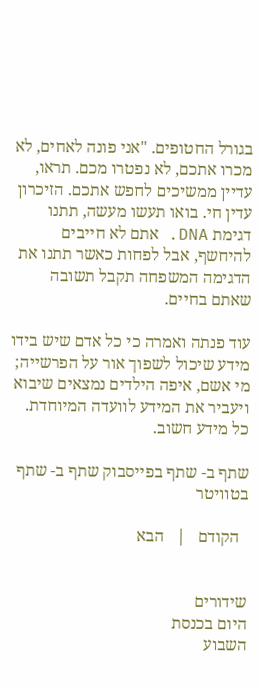בגורל החטופים. "אני פונה לאחים, לא מכרו אתכם, לא נפטרו מכם. תראו, עדיין ממשיכים לחפש אתכם. הזיכרון עדין חי. בואו תעשו מעשה, תתנו דגימת DNA. אתם לא חייבים להיחשף, אבל לפחות כאשר תתנו את הדגימה המשפחה תקבל תשובה שאתם בחיים.

עוד פנתה ואמרה כי כל אדם שיש בידו מידע שיכול לשפוך אור על הפרשייה;  מי אשם, איפה הילדים נמצאים שיבוא ויעביר את המידע לוועדה המיוחדת. כל מידע חשוב.

שתף ב- שתף בפייסבוק שתף ב- שתף בטוויטר

  הקודם   |   הבא


שידורים
היום בכנסת
השבוע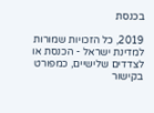בכנסת

2019, כל הזכויות שמורות למדינת ישראל - הכנסת או לצדדים שלישיים, כמפורט בקישור